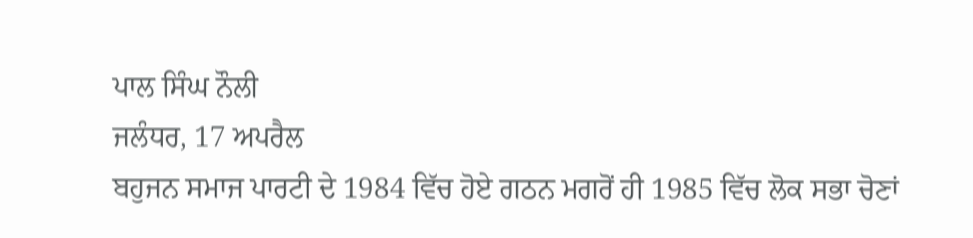ਪਾਲ ਸਿੰਘ ਨੌਲੀ
ਜਲੰਧਰ, 17 ਅਪਰੈਲ
ਬਹੁਜਨ ਸਮਾਜ ਪਾਰਟੀ ਦੇ 1984 ਵਿੱਚ ਹੋਏ ਗਠਨ ਮਗਰੋਂ ਹੀ 1985 ਵਿੱਚ ਲੋਕ ਸਭਾ ਚੋਣਾਂ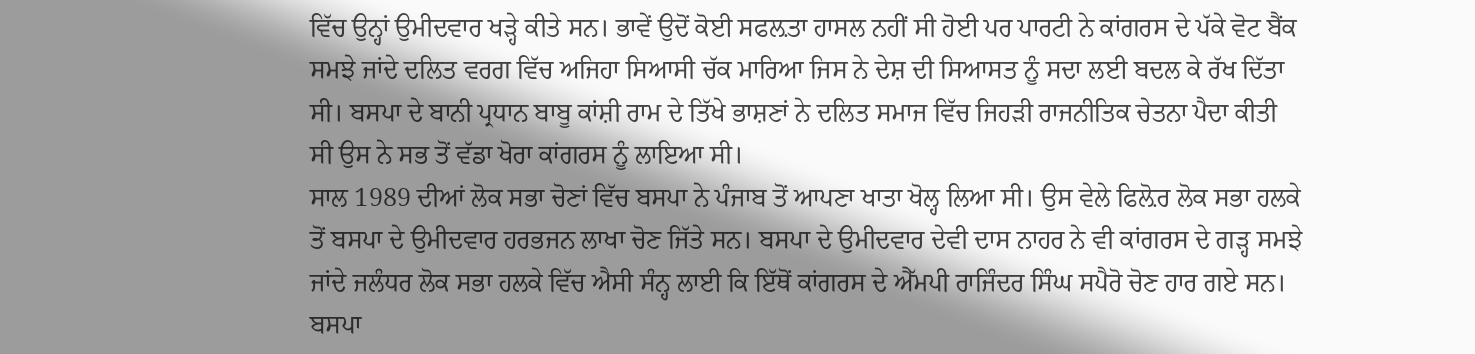ਵਿੱਚ ਉਨ੍ਹਾਂ ਉਮੀਦਵਾਰ ਖੜ੍ਹੇ ਕੀਤੇ ਸਨ। ਭਾਵੇਂ ਉਦੋਂ ਕੋਈ ਸਫਲ਼ਤਾ ਹਾਸਲ ਨਹੀਂ ਸੀ ਹੋਈ ਪਰ ਪਾਰਟੀ ਨੇ ਕਾਂਗਰਸ ਦੇ ਪੱਕੇ ਵੋਟ ਬੈਂਕ ਸਮਝੇ ਜਾਂਦੇ ਦਲਿਤ ਵਰਗ ਵਿੱਚ ਅਜਿਹਾ ਸਿਆਸੀ ਚੱਕ ਮਾਰਿਆ ਜਿਸ ਨੇ ਦੇਸ਼ ਦੀ ਸਿਆਸਤ ਨੂੰ ਸਦਾ ਲਈ ਬਦਲ ਕੇ ਰੱਖ ਦਿੱਤਾ ਸੀ। ਬਸਪਾ ਦੇ ਬਾਨੀ ਪ੍ਰਧਾਨ ਬਾਬੂ ਕਾਂਸ਼ੀ ਰਾਮ ਦੇ ਤਿੱਖੇ ਭਾਸ਼ਣਾਂ ਨੇ ਦਲਿਤ ਸਮਾਜ ਵਿੱਚ ਜਿਹੜੀ ਰਾਜਨੀਤਿਕ ਚੇਤਨਾ ਪੈਦਾ ਕੀਤੀ ਸੀ ਉਸ ਨੇ ਸਭ ਤੋਂ ਵੱਡਾ ਖੋਰਾ ਕਾਂਗਰਸ ਨੂੰ ਲਾਇਆ ਸੀ।
ਸਾਲ 1989 ਦੀਆਂ ਲੋਕ ਸਭਾ ਚੋਣਾਂ ਵਿੱਚ ਬਸਪਾ ਨੇ ਪੰਜਾਬ ਤੋਂ ਆਪਣਾ ਖਾਤਾ ਖੋਲ੍ਹ ਲਿਆ ਸੀ। ਉਸ ਵੇਲੇ ਫਿਲ਼ੋਰ ਲੋਕ ਸਭਾ ਹਲਕੇ ਤੋਂ ਬਸਪਾ ਦੇ ਉਮੀਦਵਾਰ ਹਰਭਜਨ ਲਾਖਾ ਚੋਣ ਜਿੱਤੇ ਸਨ। ਬਸਪਾ ਦੇ ਉਮੀਦਵਾਰ ਦੇਵੀ ਦਾਸ ਨਾਹਰ ਨੇ ਵੀ ਕਾਂਗਰਸ ਦੇ ਗੜ੍ਹ ਸਮਝੇ ਜਾਂਦੇ ਜਲੰਧਰ ਲੋਕ ਸਭਾ ਹਲਕੇ ਵਿੱਚ ਐਸੀ ਸੰਨ੍ਹ ਲਾਈ ਕਿ ਇੱਥੋਂ ਕਾਂਗਰਸ ਦੇ ਐੱਮਪੀ ਰਾਜਿੰਦਰ ਸਿੰਘ ਸਪੈਰੋ ਚੋਣ ਹਾਰ ਗਏ ਸਨ। ਬਸਪਾ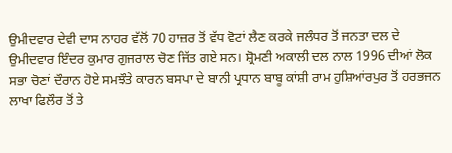ਉਮੀਦਵਾਰ ਦੇਵੀ ਦਾਸ ਨਾਹਰ ਵੱਲੋਂ 70 ਹਾਜ਼ਰ ਤੋਂ ਵੱਧ ਵੋਟਾਂ ਲੈਣ ਕਰਕੇ ਜਲੰਧਰ ਤੋਂ ਜਨਤਾ ਦਲ ਦੇ ਉਮੀਦਵਾਰ ਇੰਦਰ ਕੁਮਾਰ ਗੁਜਰਾਲ ਚੋਣ ਜਿੱਤ ਗਏ ਸਨ। ਸ਼੍ਰੋਮਣੀ ਅਕਾਲੀ ਦਲ ਨਾਲ 1996 ਦੀਆਂ ਲੋਕ ਸਭਾ ਚੋਣਾਂ ਦੌਰਾਨ ਹੋਏ ਸਮਝੌਤੇ ਕਾਰਨ ਬਸਪਾ ਦੇ ਬਾਨੀ ਪ੍ਰਧਾਨ ਬਾਬੂ ਕਾਂਸ਼ੀ ਰਾਮ ਹੁਸ਼ਿਆਂਰਪੁਰ ਤੋਂ ਹਰਭਜਨ ਲਾਖਾ ਫਿਲੌਰ ਤੋਂ ਤੇ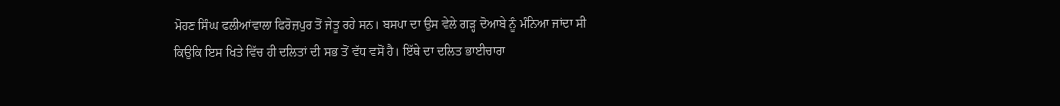ਮੋਹਣ ਸਿੰਘ ਫਲੀਆਂਵਾਲਾ ਫਿਰੋਜ਼ਪੁਰ ਤੋਂ ਜੇਤੂ ਰਹੇ ਸਨ। ਬਸਪਾ ਦਾ ਉਸ ਵੇਲੇ ਗੜ੍ਹ ਦੋਆਬੇ ਨੂੰ ਮੰਨਿਆ ਜਾਂਦਾ ਸੀ ਕਿਉਕਿ ਇਸ ਖਿਤੇ ਵਿੱਚ ਹੀ ਦਲਿਤਾਂ ਦੀ ਸਭ ਤੋਂ ਵੱਧ ਵਸੋਂ ਹੈ। ਇੱਥੇ ਦਾ ਦਲਿਤ ਭਾਈਚਾਰਾ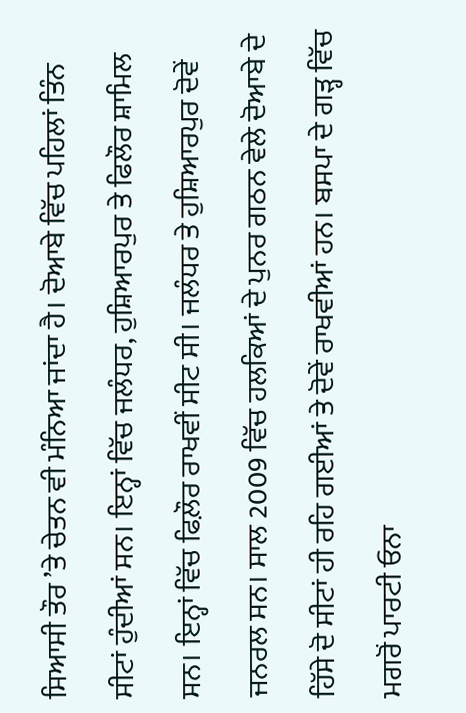ਸਿਆਸੀ ਤੌਰ ’ਤੇ ਚੇਤਨ ਵੀ ਮੰਨਿਆ ਜਾਂਦਾ ਹੈ। ਦੋਆਬੇ ਵਿੱਚ ਪਹਿਲਾਂ ਤਿੰਨ ਸੀਟਾਂ ਹੁੰਦੀਆਂ ਸਨ। ਇਨ੍ਹਾਂ ਵਿੱਚ ਜਲੰਧਰ, ਹੁਸ਼ਿਆਰਪੁਰ ਤੇ ਫਿਲੌਰ ਸ਼ਾਮਿਲ ਸਨ। ਇਨ੍ਹਾਂ ਵਿੱਚ ਫਿਲ਼ੌਰ ਰਾਖਵੀਂ ਸੀਟ ਸੀ। ਜਲੰਧਰ ਤੇ ਹੁਸ਼ਿਆਰਪੁਰ ਦੋਵੇਂ ਜਨਰਲ ਸਨ। ਸਾਲ 2009 ਵਿੱਚ ਹਲਕਿਆਂ ਦੇ ਪੁਨਰ ਗਠਨ ਵੇਲੇ ਦੋਆਬੇ ਦੇ ਹਿੱਸੇ ਦੋ ਸੀਟਾਂ ਹੀ ਰਹਿ ਗਈਆਂ ਤੇ ਦੋਵੇਂ ਰਾਖਵੀਆਂ ਹਨ। ਬਸਪਾ ਦੇ ਗੜ੍ਹ ਵਿੱਚ ਮਗਰੋਂ ਪਾਰਟੀ ਓਨਾ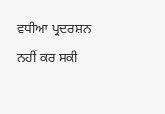ਵਧੀਆ ਪ੍ਰਦਰਸ਼ਨ ਨਹੀਂ ਕਰ ਸਕੀ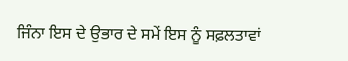ਜਿੰਨਾ ਇਸ ਦੇ ਉਭਾਰ ਦੇ ਸਮੇਂ ਇਸ ਨੂੰ ਸਫ਼ਲਤਾਵਾਂ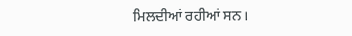ਮਿਲਦੀਆਂ ਰਹੀਆਂ ਸਨ।